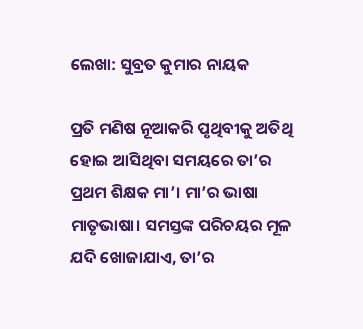ଲେଖା: ସୁବ୍ରତ କୁମାର ନାୟକ

ପ୍ରତି ମଣିଷ ନୂଆକରି ପୃଥିବୀକୁ ଅତିଥି ହୋଇ ଆସିଥିବା ସମୟରେ ତା’ର ପ୍ରଥମ ଶିକ୍ଷକ ମା’। ମା’ର ଭାଷା ମାତୃଭାଷା। ସମସ୍ତଙ୍କ ପରିଚୟର ମୂଳ ଯଦି ଖୋଜାଯାଏ, ତା’ର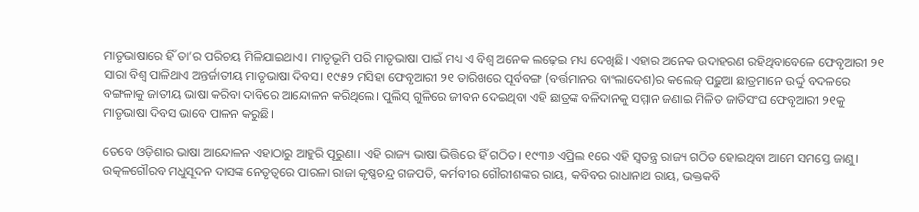ମାତୃଭାଷାରେ ହିଁ ତା’ର ପରିଚୟ ମିଳିଯାଇଥାଏ। ମାତୃଭୂମି ପରି ମାତୃଭାଷା ପାଇଁ ମଧ୍ୟ ଏ ବିଶ୍ୱ ଅନେକ ଲଢ଼େଇ ମଧ୍ୟ ଦେଖିଛି। ଏହାର ଅନେକ ଉଦାହରଣ ରହିଥିବାବେଳେ ଫେବୃଆରୀ ୨୧ ସାରା ବିଶ୍ୱ ପାଳିଥାଏ ଅନ୍ତର୍ଜାତୀୟ ମାତୃଭାଷା ଦିବସ। ୧୯୫୨ ମସିହା ଫେବୃଆରୀ ୨୧ ତାରିଖରେ ପୂର୍ବବଙ୍ଗ (ବର୍ତ୍ତମାନର ବାଂଲାଦେଶ)ର କଲେଜ୍‌ ପଢ଼ୁଆ ଛାତ୍ରମାନେ ଉର୍ଦ୍ଦୁ ବଦଳରେ ବଙ୍ଗଳାକୁ ଜାତୀୟ ଭାଷା କରିବା ଦାବିରେ ଆନ୍ଦୋଳନ କରିଥିଲେ। ପୁଲିସ୍‌ ଗୁଳିରେ ଜୀବନ ଦେଇଥିବା ଏହି ଛାତ୍ରଙ୍କ ବଳିଦାନକୁ ସମ୍ମାନ ଜଣାଇ ମିଳିତ ଜାତିସଂଘ ଫେବୃଆରୀ ୨୧କୁ ମାତୃଭାଷା ଦିବସ ଭାବେ ପାଳନ କରୁଛି।

ତେବେ ଓଡ଼ିଶାର ଭାଷା ଆନ୍ଦୋଳନ ଏହାଠାରୁ ଆହୁରି ପୂରୁଣା। ଏହି ରାଜ୍ୟ ଭାଷା ଭିତ୍ତିରେ ହିଁ ଗଠିତ। ୧୯୩୬ ଏପ୍ରିଲ ୧ରେ ଏହି ସ୍ୱତନ୍ତ୍ର ରାଜ୍ୟ ଗଠିତ ହୋଇଥିବା ଆମେ ସମସ୍ତେ ଜାଣୁ। ଉତ୍କଳଗୌରବ ମଧୁସୂଦନ ଦାସଙ୍କ ନେତୃତ୍ୱରେ ପାରଳା ରାଜା କୃଷ୍ଣଚନ୍ଦ୍ର ଗଜପତି, କର୍ମବୀର ଗୌରୀଶଙ୍କର ରାୟ, କବିବର ରାଧାନାଥ ରାୟ, ଭକ୍ତକବି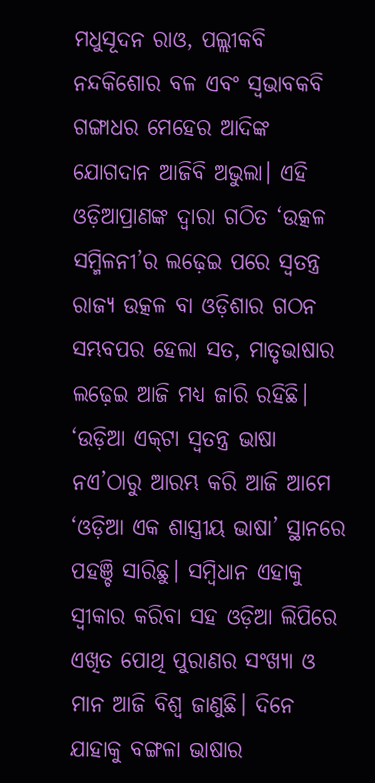ମଧୁସୂଦନ ରାଓ, ପଲ୍ଲୀକବି ନନ୍ଦକିଶୋର ବଳ ଏବଂ ସ୍ୱଭାବକବି ଗଙ୍ଗାଧର ମେହେର ଆଦିଙ୍କ ଯୋଗଦାନ ଆଜିବି ଅଭୁଲା। ଏହି ଓଡ଼ିଆପ୍ରାଣଙ୍କ ଦ୍ୱାରା ଗଠିତ ‘ଉତ୍କଳ ସମ୍ମିଳନୀ’ର ଲଢ଼େଇ ପରେ ସ୍ୱତନ୍ତ୍ର ରାଜ୍ୟ ଉତ୍କଳ ବା ଓଡ଼ିଶାର ଗଠନ ସମ୍ଭବପର ହେଲା ସତ, ମାତୃଭାଷାର ଲଢ଼େଇ ଆଜି ମଧ୍ୟ ଜାରି ରହିଛି। ‘ଉଡ଼ିଆ ଏକ୍‌ଟା ସ୍ୱତନ୍ତ୍ର ଭାଷା ନଏ’ଠାରୁ ଆରମ୍ଭ କରି ଆଜି ଆମେ ‘ଓଡ଼ିଆ ଏକ ଶାସ୍ତ୍ରୀୟ ଭାଷା’ ସ୍ଥାନରେ ପହଞ୍ଚି ସାରିଛୁ। ସମ୍ବିଧାନ ଏହାକୁ ସ୍ୱୀକାର କରିବା ସହ ଓଡ଼ିଆ ଲିପିରେ ଏଖିତ ପୋଥି ପୁରାଣର ସଂଖ୍ୟା ଓ ମାନ ଆଜି ବିଶ୍ୱ ଜାଣୁଛି। ଦିନେ ଯାହାକୁ ବଙ୍ଗଳା ଭାଷାର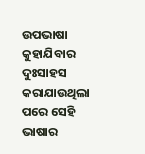ଉପଭାଷା କୁହାଯିବାର ଦୁଃସାହସ କରାଯାଉଥିଲା ପରେ ସେହି ଭାଷାର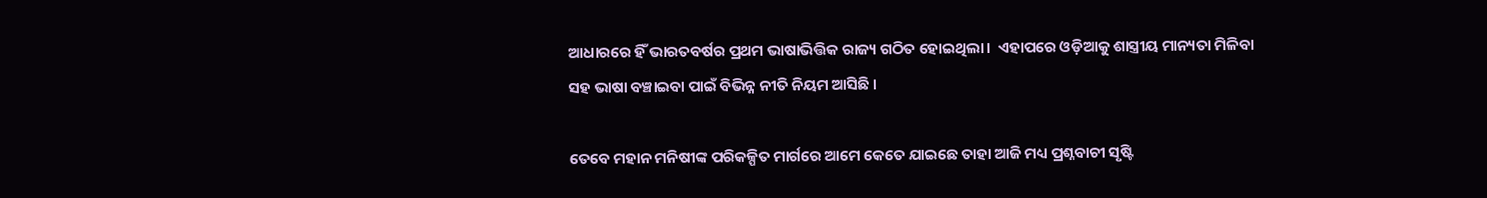ଆଧାରରେ ହିଁ ଭାରତବର୍ଷର ପ୍ରଥମ ଭାଷାଭିତ୍ତିକ ରାଜ୍ୟ ଗଠିତ ହୋଇଥିଲା।  ଏହାପରେ ଓଡ଼ିଆକୁ ଶାସ୍ତ୍ରୀୟ ମାନ୍ୟତା ମିଳିବା ସହ ଭାଷା ବଞ୍ଚାଇବା ପାଇଁ ବିଭିନ୍ନ ନୀତି ନିୟମ ଆସିଛି ।

ତେବେ ମହାନ ମନିଷୀଙ୍କ ପରିକଳ୍ପିତ ମାର୍ଗରେ ଆମେ କେତେ ଯାଇଛେ ତାହା ଆଜି ମଧ୍ୟ ପ୍ରଶ୍ନବାଚୀ ସୃଷ୍ଟି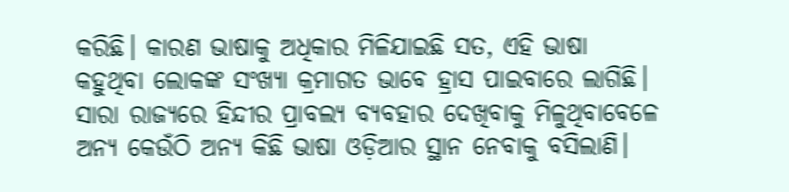କରିଛି। କାରଣ ଭାଷାକୁ ଅଧିକାର ମିଳିଯାଇଛି ସତ, ଏହି ଭାଷା କହୁଥିବା ଲୋକଙ୍କ ସଂଖ୍ୟା କ୍ରମାଗତ ଭାବେ ହ୍ରାସ ପାଇବାରେ ଲାଗିଛି। ସାରା ରାଜ୍ୟରେ ହିନ୍ଦୀର ପ୍ରାବଲ୍ୟ ବ୍ୟବହାର ଦେଖିବାକୁ ମିଳୁଥିବାବେଳେ ଅନ୍ୟ କେଉଁଠି ଅନ୍ୟ କିଛି ଭାଷା ଓଡ଼ିଆର ସ୍ଥାନ ନେବାକୁ ବସିଲାଣି।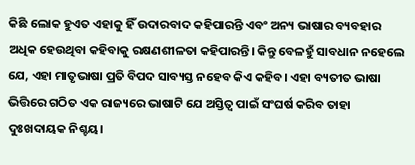କିଛି ଲୋକ ହୁଏତ ଏହାକୁ ହିଁ ଉଦାରବାଦ କହିପାରନ୍ତି ଏବଂ ଅନ୍ୟ ଭାଷାର ବ୍ୟବହାର ଅଧିକ ହେଉଥିବା କହିବାକୁ ରକ୍ଷଣଶୀଳତା କହିପାରନ୍ତି। କିନ୍ତୁ ବେଳହୁଁ ସାବଧାନ ନହେଲେ ଯେ, ଏହା ମାତୃଭାଷା ପ୍ରତି ବିପଦ ସାବ୍ୟସ୍ତ ନହେବ କିଏ କହିବ। ଏହା ବ୍ୟତୀତ ଭାଷା ଭିତ୍ତିରେ ଗଠିତ ଏକ ରାଜ୍ୟରେ ଭାଷାଟି ଯେ ଅସ୍ତିତ୍ୱ ପାଇଁ ସଂଘର୍ଷ କରିବ ତାହା ଦୁଃଖଦାୟକ ନିଶ୍ଚୟ।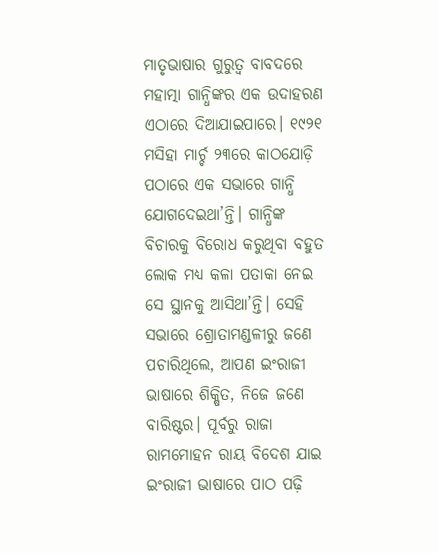ମାତୃଭାଷାର ଗୁରୁତ୍ୱ ବାବଦରେ ମହାତ୍ମା ଗାନ୍ଧିଙ୍କର ଏକ ଉଦାହରଣ ଏଠାରେ ଦିଆଯାଇପାରେ। ୧୯୨୧ ମସିହା ମାର୍ଚ୍ଚ ୨୩ରେ କାଠଯୋଡ଼ି ପଠାରେ ଏକ ସଭାରେ ଗାନ୍ଧି ଯୋଗଦେଇଥା’ନ୍ତି। ଗାନ୍ଧିଙ୍କ ବିଚାରକୁ ବିରୋଧ କରୁଥିବା ବହୁତ ଲୋକ ମଧ୍ୟ କଳା ପତାକା ନେଇ ସେ ସ୍ଥାନକୁ ଆସିଥା’ନ୍ତି। ସେହି ସଭାରେ ଶ୍ରୋତାମଣ୍ଡଳୀରୁ ଜଣେ ପଚାରିଥିଲେ, ଆପଣ ଇଂରାଜୀ ଭାଷାରେ ଶିକ୍ଷିତ, ନିଜେ ଜଣେ ବାରିଷ୍ଟର। ପୂର୍ବରୁ ରାଜା ରାମମୋହନ ରାୟ ବିଦେଶ ଯାଇ ଇଂରାଜୀ ଭାଷାରେ ପାଠ ପଢ଼ି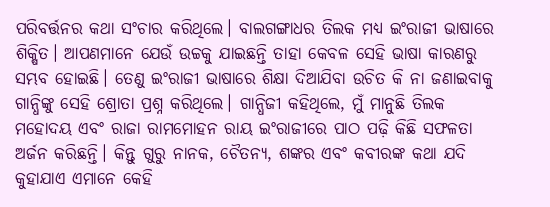ପରିବର୍ତ୍ତନର କଥା ସଂଚାର କରିଥିଲେ। ବାଲଗଙ୍ଗାଧର ତିଲକ ମଧ୍ୟ ଇଂରାଜୀ ଭାଷାରେ ଶିକ୍ଷିତ। ଆପଣମାନେ ଯେଉଁ ଉଚ୍ଚକୁ ଯାଇଛନ୍ତି ତାହା କେବଳ ସେହି ଭାଷା କାରଣରୁ ସମ୍ଭବ ହୋଇଛି। ତେଣୁ ଇଂରାଜୀ ଭାଷାରେ ଶିକ୍ଷା ଦିଆଯିବା ଉଚିତ କି ନା ଜଣାଇବାକୁ ଗାନ୍ଧିଙ୍କୁ ସେହି ଶ୍ରୋତା ପ୍ରଶ୍ନ କରିଥିଲେ। ଗାନ୍ଧିଜୀ କହିଥିଲେ, ମୁଁ ମାନୁଛି ତିଲକ ମହୋଦୟ ଏବଂ ରାଜା ରାମମୋହନ ରାୟ ଇଂରାଜୀରେ ପାଠ ପଢ଼ି କିଛି ସଫଳତା ଅର୍ଜନ କରିଛନ୍ତି। କିନ୍ତୁ ଗୁରୁ ନାନକ, ଚୈତନ୍ୟ, ଶଙ୍କର ଏବଂ କବୀରଙ୍କ କଥା ଯଦି କୁହାଯାଏ ଏମାନେ କେହି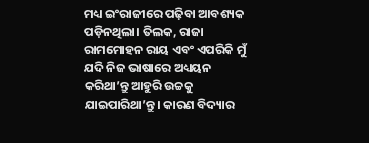ମଧ୍ୟ ଇଂରାଜୀରେ ପଢ଼ିବା ଆବଶ୍ୟକ ପଡ଼ିନଥିଲା। ତିଲକ, ରାଜା ରାମମୋହନ ରାୟ ଏବଂ ଏପରିକି ମୁଁ ଯଦି ନିଜ ଭାଷାରେ ଅଧ୍ୟୟନ କରିଥା’ନ୍ତୁ ଆହୁରି ଉଚ୍ଚକୁ ଯାଇପାରିଥା’ନ୍ତୁ। କାରଣ ବିଦ୍ୟାର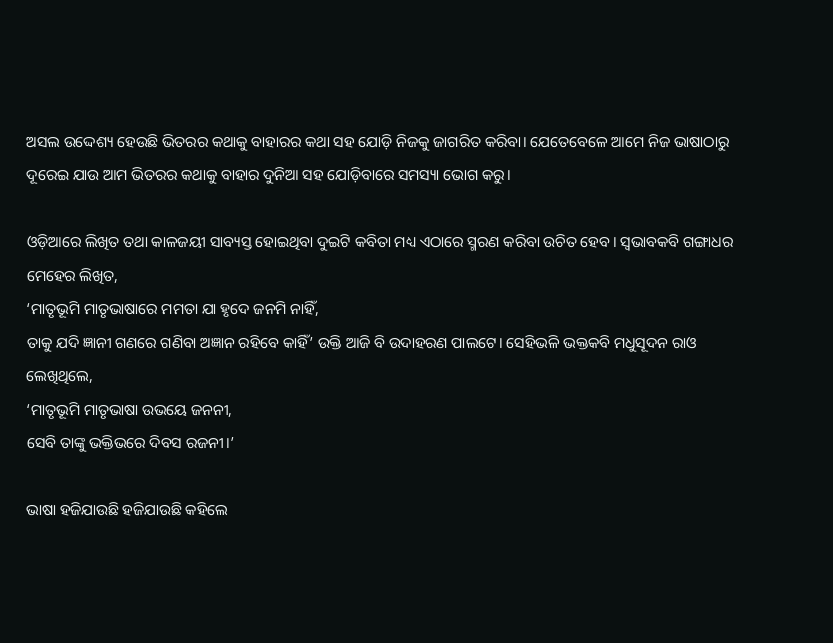ଅସଲ ଉଦ୍ଦେଶ୍ୟ ହେଉଛି ଭିତରର କଥାକୁ ବାହାରର କଥା ସହ ଯୋଡ଼ି ନିଜକୁ ଜାଗରିତ କରିବା। ଯେତେବେଳେ ଆମେ ନିଜ ଭାଷାଠାରୁ ଦୂରେଇ ଯାଉ ଆମ ଭିତରର କଥାକୁ ବାହାର ଦୁନିଆ ସହ ଯୋଡ଼ିବାରେ ସମସ୍ୟା ଭୋଗ କରୁ।

ଓଡ଼ିଆରେ ଲିଖିତ ତଥା କାଳଜୟୀ ସାବ୍ୟସ୍ତ ହୋଇଥିବା ଦୁଇଟି କବିତା ମଧ୍ୟ ଏଠାରେ ସ୍ମରଣ କରିବା ଉଚିତ ହେବ। ସ୍ୱଭାବକବି ଗଙ୍ଗାଧର ମେହେର ଲିଖିତ,
‘ମାତୃଭୂମି ମାତୃଭାଷାରେ ମମତା ଯା ହୃଦେ ଜନମି ନାହିଁ,
ତାକୁ ଯଦି ଜ୍ଞାନୀ ଗଣରେ ଗଣିବା ଅଜ୍ଞାନ ରହିବେ କାହିଁ’ ଉକ୍ତି ଆଜି ବି ଉଦାହରଣ ପାଲଟେ। ସେହିଭଳି ଭକ୍ତକବି ମଧୁସୂଦନ ରାଓ ଲେଖିଥିଲେ,
‘ମାତୃଭୂମି ମାତୃଭାଷା ଉଭୟେ ଜନନୀ,
ସେବି ତାଙ୍କୁ ଭକ୍ତିଭରେ ଦିବସ ରଜନୀ।’

ଭାଷା ହଜିଯାଉଛି ହଜିଯାଉଛି କହିଲେ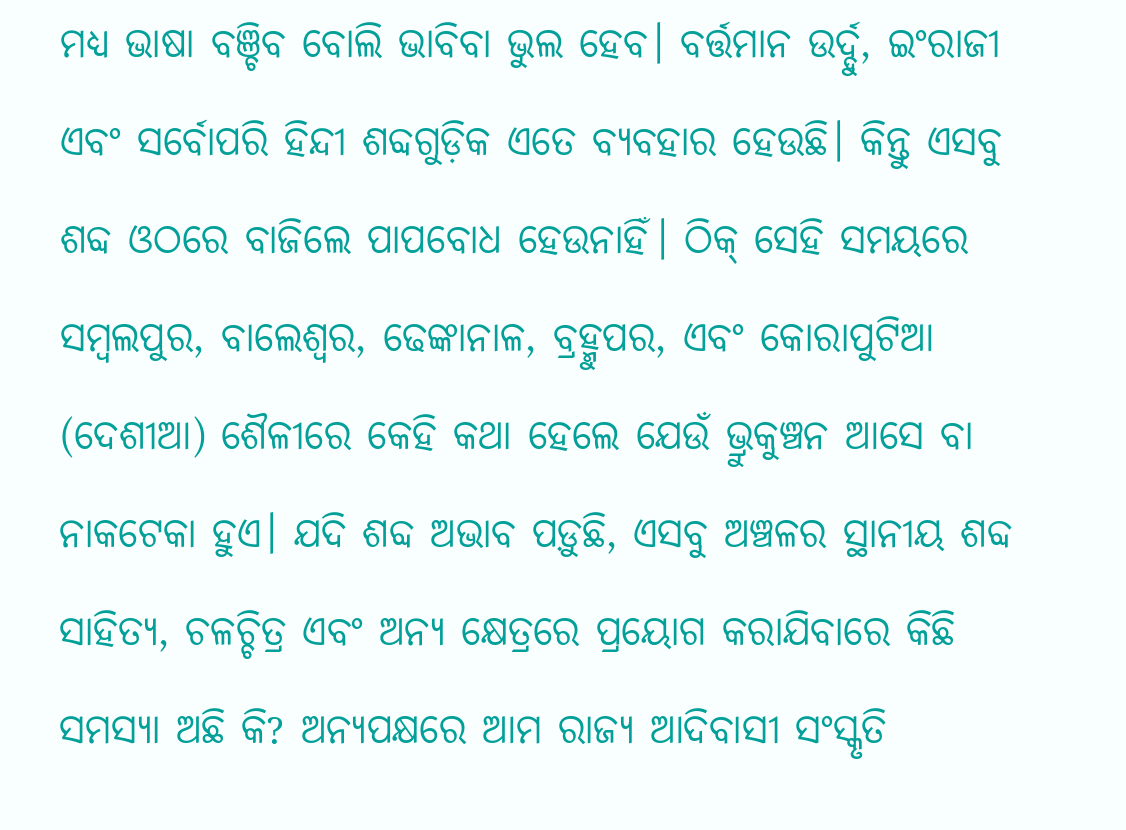ମଧ୍ୟ ଭାଷା ବଞ୍ଚିବ ବୋଲି ଭାବିବା ଭୁଲ ହେବ। ବର୍ତ୍ତମାନ ଉର୍ଦ୍ଦୁ, ଇଂରାଜୀ ଏବଂ ସର୍ବୋପରି ହିନ୍ଦୀ ଶବ୍ଦଗୁଡ଼ିକ ଏତେ ବ୍ୟବହାର ହେଉଛି। କିନ୍ତୁ ଏସବୁ ଶବ୍ଦ ଓଠରେ ବାଜିଲେ ପାପବୋଧ ହେଉନାହିଁ। ଠିକ୍‌ ସେହି ସମୟରେ ସମ୍ବଲପୁର, ବାଲେଶ୍ୱର, ଢେଙ୍କାନାଳ, ବ୍ରହ୍ମୁପର, ଏବଂ କୋରାପୁଟିଆ (ଦେଶୀଆ) ଶୈଳୀରେ କେହି କଥା ହେଲେ ଯେଉଁ ଭ୍ରୁକୁଞ୍ଚନ ଆସେ ବା ନାକଟେକା ହୁଏ। ଯଦି ଶବ୍ଦ ଅଭାବ ପଡ଼ୁଛି, ଏସବୁ ଅଞ୍ଚଳର ସ୍ଥାନୀୟ ଶବ୍ଦ ସାହିତ୍ୟ, ଚଳଚ୍ଚିତ୍ର ଏବଂ ଅନ୍ୟ କ୍ଷେତ୍ରରେ ପ୍ରୟୋଗ କରାଯିବାରେ କିଛି ସମସ୍ୟା ଅଛି କି? ଅନ୍ୟପକ୍ଷରେ ଆମ ରାଜ୍ୟ ଆଦିବାସୀ ସଂସ୍କୃତି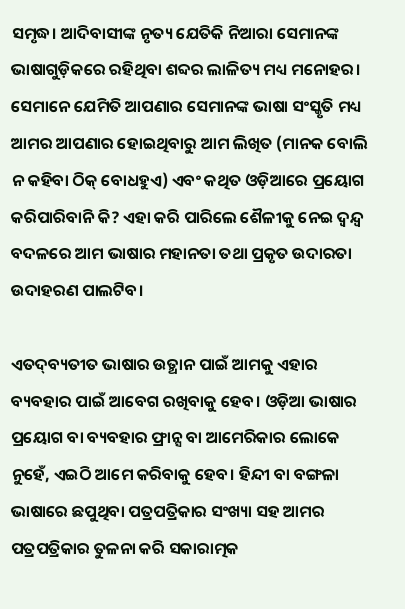ସମୃଦ୍ଧ। ଆଦିବାସୀଙ୍କ ନୃତ୍ୟ ଯେତିକି ନିଆରା ସେମାନଙ୍କ ଭାଷାଗୁଡ଼ିକରେ ରହିଥିବା ଶବ୍ଦର ଲାଳିତ୍ୟ ମଧ୍ୟ ମନୋହର। ସେମାନେ ଯେମିତି ଆପଣାର ସେମାନଙ୍କ ଭାଷା ସଂସ୍କୃତି ମଧ୍ୟ ଆମର ଆପଣାର ହୋଇଥିବାରୁ ଆମ ଲିଖିତ (ମାନକ ବୋଲି ନ କହିବା ଠିକ୍‌ ବୋଧହୁଏ) ଏବଂ କଥିତ ଓଡ଼ିଆରେ ପ୍ରୟୋଗ କରିପାରିବାନି କି? ଏହା କରି ପାରିଲେ ଶୈଳୀକୁ ନେଇ ଦ୍ୱନ୍ଦ୍ୱ ବଦଳରେ ଆମ ଭାଷାର ମହାନତା ତଥା ପ୍ରକୃତ ଉଦାରତା ଉଦାହରଣ ପାଲଟିବ।

ଏତଦ୍‌ବ୍ୟତୀତ ଭାଷାର ଉତ୍ଥାନ ପାଇଁ ଆମକୁ ଏହାର ବ୍ୟବହାର ପାଇଁ ଆବେଗ ରଖିବାକୁ ହେବ। ଓଡ଼ିଆ ଭାଷାର ପ୍ରୟୋଗ ବା ବ୍ୟବହାର ଫ୍ରାନ୍ସ ବା ଆମେରିକାର ଲୋକେ ନୁହେଁ, ଏଇଠି ଆମେ କରିବାକୁ ହେବ। ହିନ୍ଦୀ ବା ବଙ୍ଗଳା ଭାଷାରେ ଛପୁଥିବା ପତ୍ରପତ୍ରିକାର ସଂଖ୍ୟା ସହ ଆମର ପତ୍ରପତ୍ରିକାର ତୁଳନା କରି ସକାରାତ୍ମକ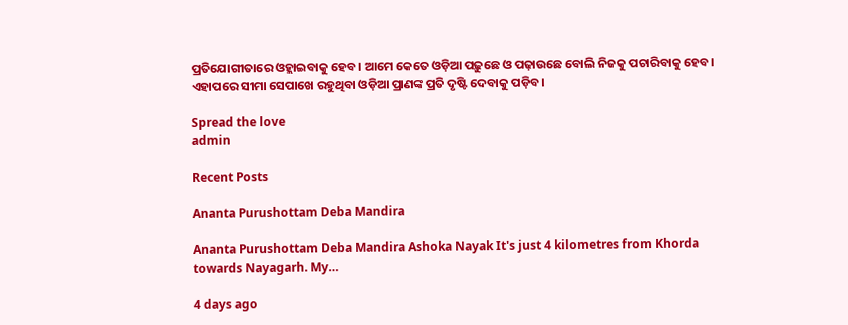ପ୍ରତିଯୋଗୀତାରେ ଓହ୍ଲାଇବାକୁ ହେବ। ଆମେ କେତେ ଓଡ଼ିଆ ପଢ଼ୁଛେ ଓ ପଢ଼ାଉଛେ ବୋଲି ନିଜକୁ ପଚାରିବାକୁ ହେବ। ଏହାପରେ ସୀମା ସେପାଖେ ରହୁଥିବା ଓଡ଼ିଆ ପ୍ରାଣଙ୍କ ପ୍ରତି ଦୃଷ୍ଟି ଦେବାକୁ ପଡ଼ିବ।

Spread the love
admin

Recent Posts

Ananta Purushottam Deba Mandira

Ananta Purushottam Deba Mandira Ashoka Nayak It's just 4 kilometres from Khorda towards Nayagarh. My…

4 days ago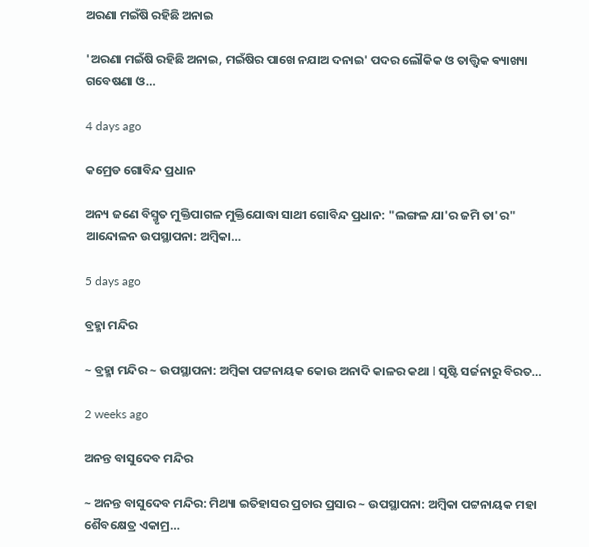ଅରଣା ମଇଁଷି ରହିଛି ଅନାଇ

'ଅରଣା ମଇଁଷି ରହିଛି ଅନାଇ, ମଇଁଷିର ପାଖେ ନଯାଅ ଦନାଇ' ପଦର ଲୌକିକ ଓ ତାତ୍ତ୍ଵିକ ଵ୍ୟାଖ୍ୟା ଗବେଷଣା ଓ…

4 days ago

କମ୍ରେଡ ଗୋବିନ୍ଦ ପ୍ରଧାନ

ଅନ୍ୟ ଜଣେ ବିସ୍ମୃତ ମୁକ୍ତିପାଗଳ ମୁକ୍ତିଯୋଦ୍ଧା ସାଥୀ ଗୋବିନ୍ଦ ପ୍ରଧାନ: "ଲଙ୍ଗଳ ଯା'ର ଜମି ତା'ର" ଆନ୍ଦୋଳନ ଉପସ୍ଥାପନା: ଅମ୍ବିକା…

5 days ago

ବ୍ରହ୍ମା ମନ୍ଦିର

~ ବ୍ରହ୍ମା ମନ୍ଦିର ~ ଉପସ୍ଥାପନା: ଅମ୍ବିକା ପଟ୍ଟନାୟକ କୋଉ ଅନାଦି କାଳର କଥା l ସୃଷ୍ଟି ସର୍ଜନାରୁ ବିରତ…

2 weeks ago

ଅନନ୍ତ ବାସୁଦେବ ମନ୍ଦିର

~ ଅନନ୍ତ ବାସୁଦେବ ମନ୍ଦିର: ମିଥ୍ୟା ଇତିହାସର ପ୍ରଚାର ପ୍ରସାର ~ ଉପସ୍ଥାପନା: ଅମ୍ବିକା ପଟ୍ଟନାୟକ ମହା ଶୈବକ୍ଷେତ୍ର ଏକାମ୍ର…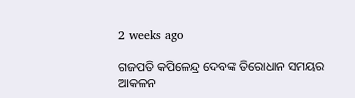2 weeks ago

ଗଜପତି କପିଳେନ୍ଦ୍ର ଦେବଙ୍କ ତିରୋଧାନ ସମୟର ଆକଳନ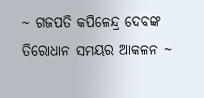~ ଗଜପତି କପିଳେନ୍ଦ୍ର ଦେବଙ୍କ ତିରୋଧାନ ସମୟର ଆକଳନ ~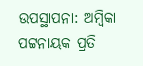ଉପସ୍ଥାପନା: ଅମ୍ବିକା ପଟ୍ଟନାୟକ ପ୍ରତି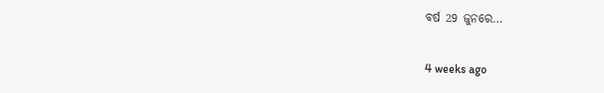ବର୍ଷ 29 ଜୁନରେ…

4 weeks ago